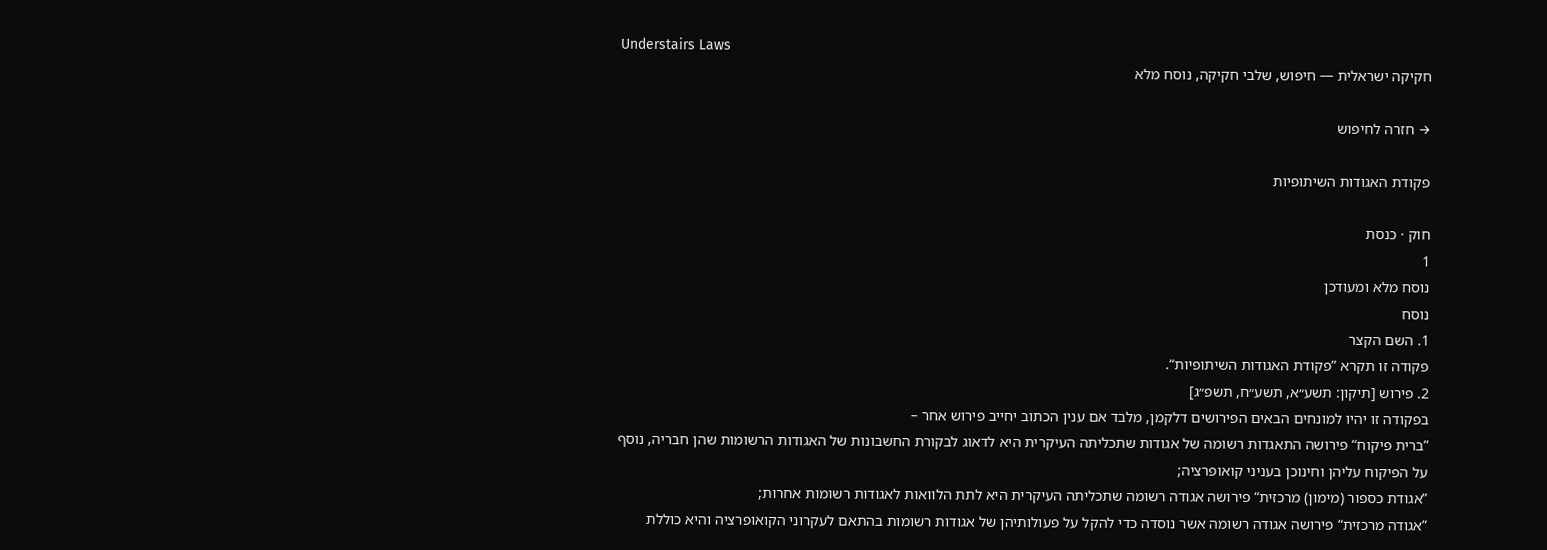Understairs Laws
חקיקה ישראלית — חיפוש, שלבי חקיקה, נוסח מלא

→ חזרה לחיפוש

פקודת האגודות השיתופיות

חוק · כנסת
1
נוסח מלא ומעודכן
נוסח
1. השם הקצר
פקודה זו תקרא ”פקודת האגודות השיתופיות“.
2. פירוש [תיקון: תשע״א, תשע״ח, תשפ״ג]
בפקודה זו יהיו למונחים הבאים הפירושים דלקמן, מלבד אם ענין הכתוב יחייב פירוש אחר –
”ברית פיקוח“ פירושה התאגדות רשומה של אגודות שתכליתה העיקרית היא לדאוג לבקורת החשבונות של האגודות הרשומות שהן חבריה, נוסף על הפיקוח עליהן וחינוכן בעניני קואופרציה;
”אגודת כספור (מימון) מרכזית“ פירושה אגודה רשומה שתכליתה העיקרית היא לתת הלוואות לאגודות רשומות אחרות;
”אגודה מרכזית“ פירושה אגודה רשומה אשר נוסדה כדי להקל על פעולותיהן של אגודות רשומות בהתאם לעקרוני הקואופרציה והיא כוללת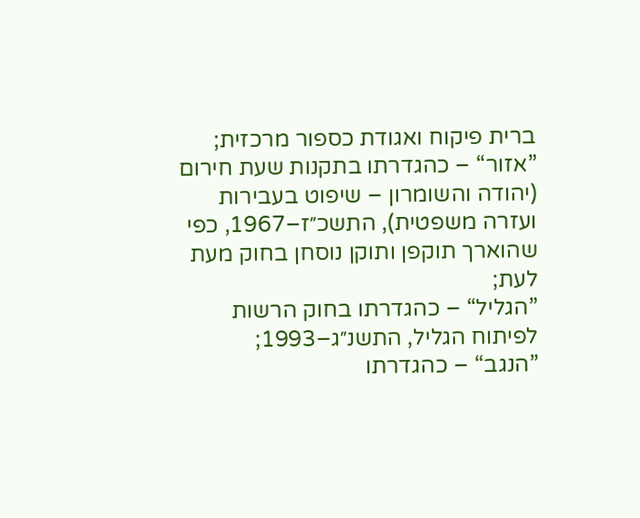ברית פיקוח ואגודת כספור מרכזית;
”אזור“ – כהגדרתו בתקנות שעת חירום (יהודה והשומרון – שיפוט בעבירות ועזרה משפטית), התשכ״ז–1967, כפי שהוארך תוקפן ותוקן נוסחן בחוק מעת לעת;
”הגליל“ – כהגדרתו בחוק הרשות לפיתוח הגליל, התשנ״ג–1993;
”הנגב“ – כהגדרתו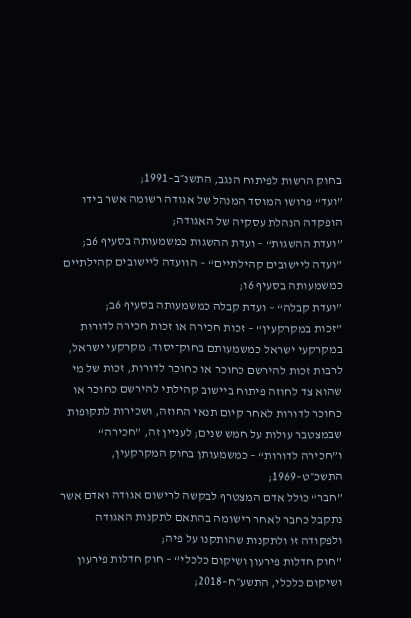בחוק הרשות לפיתוח הנגב, התשנ״ב–1991;
”ועד“ פרושו המוסד המנהל של אגודה רשומה אשר בידו הופקדה הנהלת עסקיה של האגודה;
”ועדת ההשגות“ – ועדת ההשגות כמשמעותה בסעיף 6ב;
”ועדה ליישובים קהילתיים“ – הוועדה ליישובים קהילתיים כמשמעותה בסעיף 6ו;
”ועדת קבלה“ – ועדת קבלה כמשמעותה בסעיף 6ב;
”זכות במקרקעין“ – זכות חכירה או זכות חכירה לדורות במקרקעי ישראל כמשמעותם בחוק־יסוד: מקרקעי ישראל, לרבות זכות להירשם כחוכר או כחוכר לדורות, זכות של מי שהוא צד לחוזה פיתוח ביישוב קהילתי להירשם כחוכר או כחוכר לדורות לאחר קיום תנאי החוזה, ושכירות לתקופות שבמצטבר עולות על חמש שנים; לעניין זה, ”חכירה“ ו”חכירה לדורות“ – כמשמעותן בחוק המקרקעין, התשכ״ט–1969;
”חבר“ כולל אדם המצטרף לבקשה לרישום אגודה ואדם אשר נתקבל כחבר לאחר רישומה בהתאם לתקנות האגודה ולפקודה זו ולתקנות שהותקנו על פיה;
”חוק חדלות פירעון ושיקום כלכלי“ – חוק חדלות פירעון ושיקום כלכלי, התשע״ח–2018;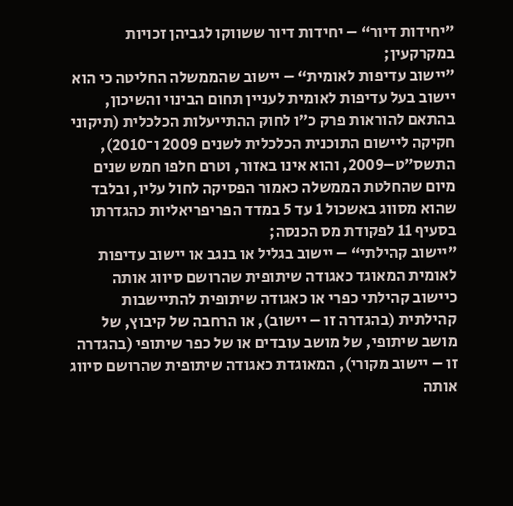”יחידות דיור“ – יחידות דיור ששווקו לגביהן זכויות במקרקעין;
”יישוב עדיפות לאומית“ – יישוב שהממשלה החליטה כי הוא יישוב בעל עדיפות לאומית לעניין תחום הבינוי והשיכון, בהתאם להוראות פרק כ״ו לחוק ההתייעלות הכלכלית (תיקוני חקיקה ליישום התוכנית הכלכלית לשנים 2009 ו־2010), התשס״ט–2009, והוא אינו באזור, וטרם חלפו חמש שנים מיום שהחלטת הממשלה כאמור הפסיקה לחול עליו, ובלבד שהוא מסווג באשכול 1 עד 5 במדד הפריפריאליות כהגדרתו בסעיף 11 לפקודת מס הכנסה;
”יישוב קהילתי“ – יישוב בגליל או בנגב או יישוב עדיפות לאומית המאוגד כאגודה שיתופית שהרושם סיווג אותה כיישוב קהילתי כפרי או כאגודה שיתופית להתיישבות קהילתית (בהגדרה זו – יישוב), או הרחבה של קיבוץ, של מושב שיתופי, של מושב עובדים או של כפר שיתופי (בהגדרה זו – יישוב מקורי), המאוגדת כאגודה שיתופית שהרושם סיווג אותה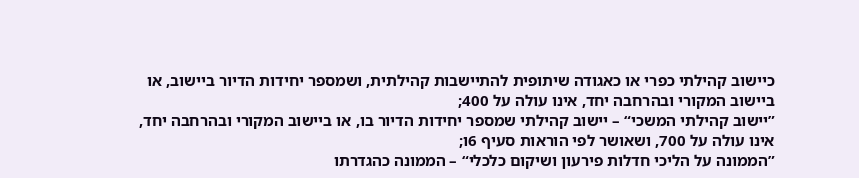כיישוב קהילתי כפרי או כאגודה שיתופית להתיישבות קהילתית, ושמספר יחידות הדיור ביישוב, או ביישוב המקורי ובהרחבה יחד, אינו עולה על 400;
”יישוב קהילתי המשכי“ – יישוב קהילתי שמספר יחידות הדיור בו, או ביישוב המקורי ובהרחבה יחד, אינו עולה על 700, ושאושר לפי הוראות סעיף 6ו;
”הממונה על הליכי חדלות פירעון ושיקום כלכלי“ – הממונה כהגדרתו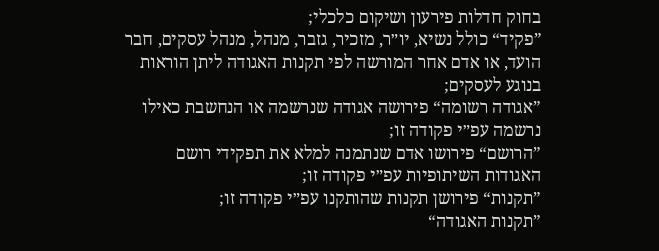בחוק חדלות פירעון ושיקום כלכלי;
”פקיד“ כולל נשיא, יו״ר, מזכיר, גזבר, מנהל, מנהל עסקים, חבר הועד, או אדם אחר המורשה לפי תקנות האגודה ליתן הוראות בנוגע לעסקים;
”אגודה רשומה“ פירושה אגודה שנרשמה או הנחשבת כאילו נרשמה עפ״י פקודה זו;
”הרושם“ פירושו אדם שנתמנה למלא את תפקידי רושם האגודות השיתופיות עפ״י פקודה זו;
”תקנות“ פירושן תקנות שהותקנו עפ״י פקודה זו;
”תקנות האגודה“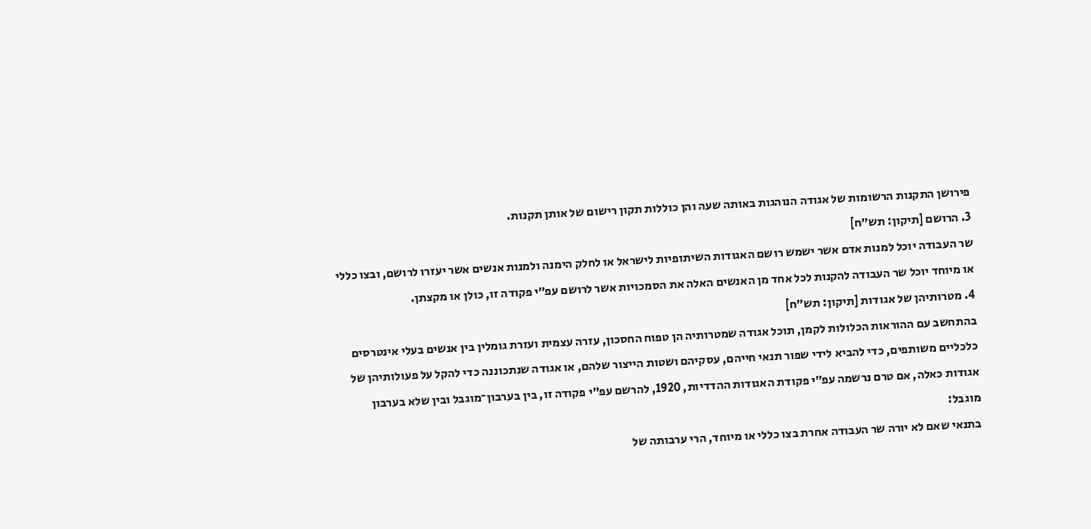פירושן התקנות הרשומות של אגודה הנוהגות באותה שעה והן כוללות תקון רישום של אותן תקנות.
3. הרושם [תיקון: תש״ח]
שר העבודה יוכל למנות אדם אשר ישמש רושם האגודות השיתופיות לישראל או לחלק הימנה ולמנות אנשים אשר יעזרו לרושם, ובצו כללי או מיוחד יוכל שר העבודה להקנות לכל אחד מן האנשים האלה את הסמכויות אשר לרושם עפ״י פקודה זו, כולן או מקצתן.
4. מטרותיהן של אגודות [תיקון: תש״ח]
בהתחשב עם ההוראות הכלולות לקמן, תוכל אגודה שמטרותיה הן טפוח החסכון, עזרה עצמית ועזרת גומלין בין אנשים בעלי אינטרסים כלכליים משותפים, כדי להביא לידי שפור תנאי חייהם, עסקיהם ושטות הייצור שלהם, או אגודה שנתכוננה כדי להקל על פעולותיהן של אגודות כאלה, אם טרם נרשמה עפ״י פקודת האגודות ההדדיות, 1920, להרשם עפ״י פקודה זו, בין בערבון־מוגבל ובין שלא בערבון מוגבל:
בתנאי שאם לא יורה שר העבודה אחרת בצו כללי או מיוחד, הרי ערבותה של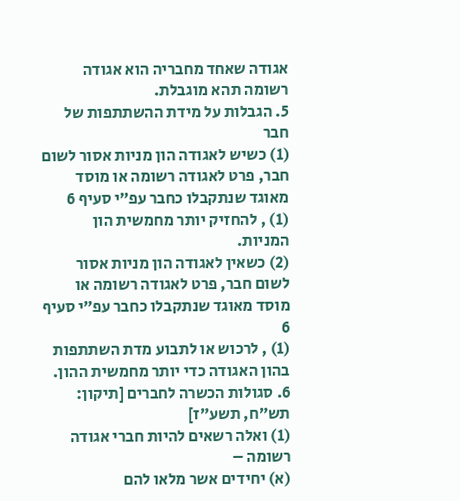אגודה שאחד מחבריה הוא אגודה רשומה תהא מוגבלת.
5. הגבלות על מידת ההשתתפות של חבר
(1) כשיש לאגודה הון מניות אסור לשום חבר, פרט לאגודה רשומה או מוסד מאוגד שנתקבלו כחבר עפ״י סעיף 6
(1) , להחזיק יותר מחמשית הון המניות.
(2) כשאין לאגודה הון מניות אסור לשום חבר, פרט לאגודה רשומה או מוסד מאוגד שנתקבלו כחבר עפ״י סעיף 6
(1) , לרכוש או לתבוע מדת השתתפות בהון האגודה כדי יותר מחמשית ההון.
6. סגולות הכשרה לחברים [תיקון: תש״ח, תשע״ז]
(1) ואלה רשאים להיות חברי אגודה רשומה –
(א) יחידים אשר מלאו להם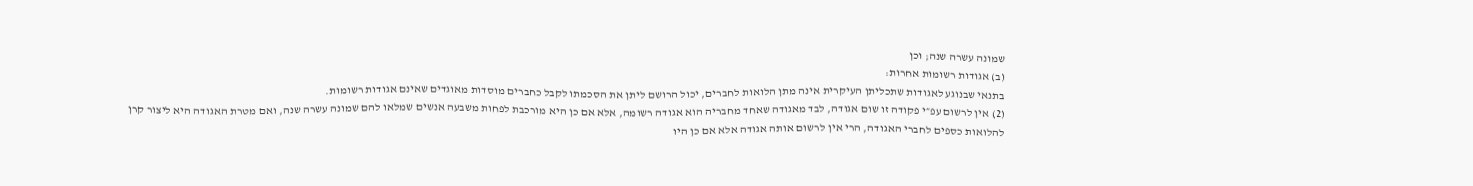שמונה עשרה שנה; וכן
(ב) אגודות רשומות אחרות:
בתנאי שבנוגע לאגודות שתכליתן העיקרית אינה מתן הלואות לחברים, יכול הרושם ליתן את הסכמתו לקבל כחברים מוסדות מאוגדים שאינם אגודות רשומות.
(2) אין לרשום עפ״י פקודה זו שום אגודה, לבד מאגודה שאחד מחבריה הוא אגודה רשומה, אלא אם כן היא מורכבת לפחות משבעה אנשים שמלאו להם שמונה עשרה שנה, ואם מטרת האגודה היא ליצור קרן להלואות כספים לחברי האגודה, הרי אין לרשום אותה אגודה אלא אם כן היו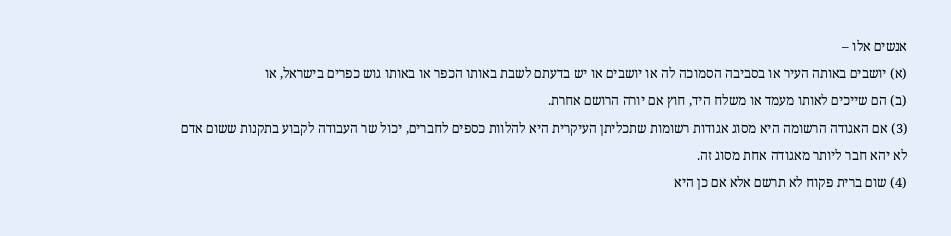אנשים אלו –
(א) יושבים באותה העיר או בסביבה הסמוכה לה או יושבים או יש בדעתם לשבת באותו הכפר או באותו גוש כפרים בישראל, או
(ב) הם שייכים לאותו מעמד או משלח היד, חוץ אם יורה הרושם אחרת.
(3) אם האגודה הרשומה היא מסוג אגודות רשומות שתכליתן העיקרית היא להלוות כספים לחברים, יכול שר העבודה לקבוע בתקנות ששום אדם לא יהא חבר ליותר מאגודה אחת מסוג זה.
(4) שום ברית פקוח לא תרשם אלא אם כן היא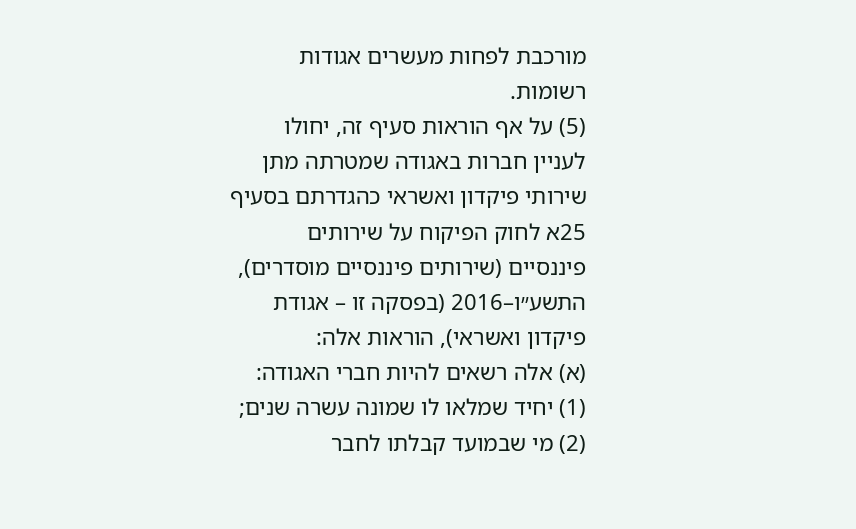מורכבת לפחות מעשרים אגודות רשומות.
(5) על אף הוראות סעיף זה, יחולו לעניין חברות באגודה שמטרתה מתן שירותי פיקדון ואשראי כהגדרתם בסעיף 25א לחוק הפיקוח על שירותים פיננסיים (שירותים פיננסיים מוסדרים), התשע״ו–2016 (בפסקה זו – אגודת פיקדון ואשראי), הוראות אלה:
(א) אלה רשאים להיות חברי האגודה:
(1) יחיד שמלאו לו שמונה עשרה שנים;
(2) מי שבמועד קבלתו לחבר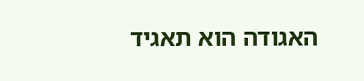האגודה הוא תאגיד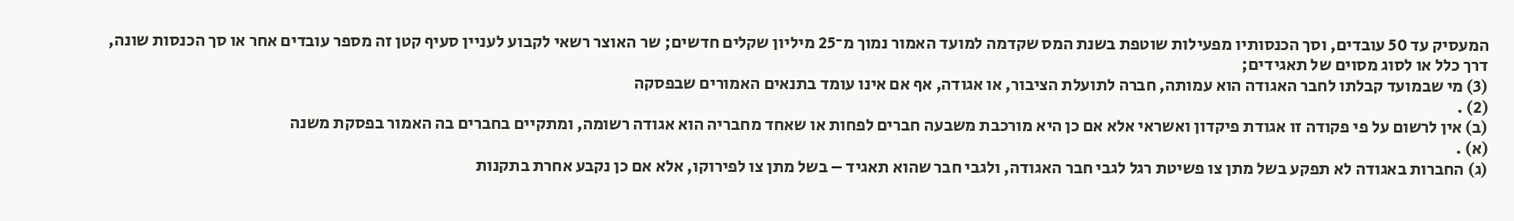המעסיק עד 50 עובדים, וסך הכנסותיו מפעילות שוטפת בשנת המס שקדמה למועד האמור נמוך מ־25 מיליון שקלים חדשים; שר האוצר רשאי לקבוע לעניין סעיף קטן זה מספר עובדים אחר או סך הכנסות שונה, דרך כלל או לסוג מסוים של תאגידים;
(3) מי שבמועד קבלתו לחבר האגודה הוא עמותה, חברה לתועלת הציבור, או אגודה, אף אם אינו עומד בתנאים האמורים שבפסקה
(2) .
(ב) אין לרשום על פי פקודה זו אגודת פיקדון ואשראי אלא אם כן היא מורכבת משבעה חברים לפחות או שאחד מחבריה הוא אגודה רשומה, ומתקיים בחברים בה האמור בפסקת משנה
(א) .
(ג) החברות באגודה לא תפקע בשל מתן צו פשיטת רגל לגבי חבר האגודה, ולגבי חבר שהוא תאגיד – בשל מתן צו לפירוקו, אלא אם כן נקבע אחרת בתקנות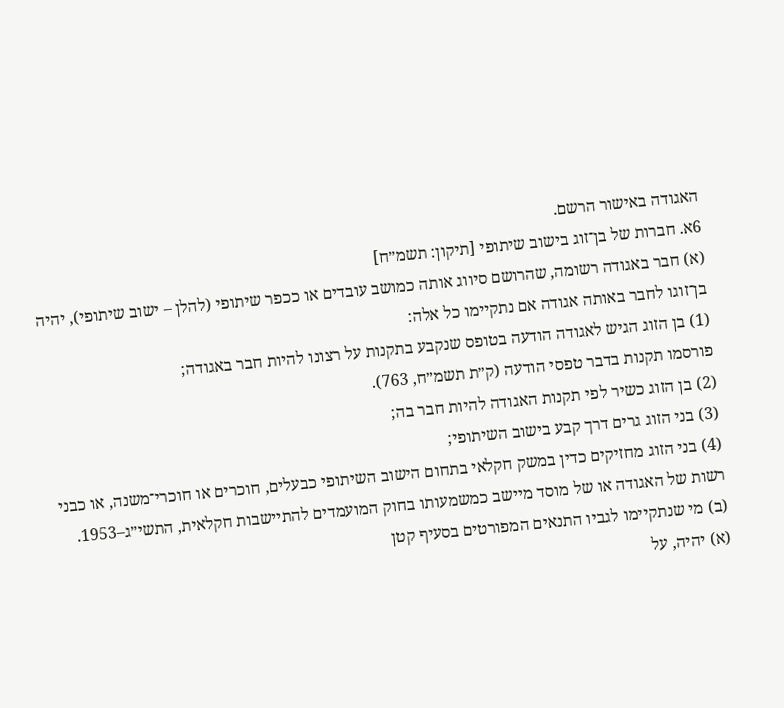האגודה באישור הרשם.
6א. חברות של בן־זוג בישוב שיתופי [תיקון: תשמ״ח]
(א) חבר באגודה רשומה, שהרושם סיווג אותה כמושב עובדים או ככפר שיתופי (להלן – ישוב שיתופי), יהיה בן־זוגו לחבר באותה אגודה אם נתקיימו כל אלה:
(1) בן הזוג הגיש לאגודה הודעה בטופס שנקבע בתקנות על רצונו להיות חבר באגודה;
פורסמו תקנות בדבר טפסי הודעה (ק״ת תשמ״ח, 763).
(2) בן הזוג כשיר לפי תקנות האגודה להיות חבר בה;
(3) בני הזוג גרים דרך קבע בישוב השיתופי;
(4) בני הזוג מחזיקים כדין במשק חקלאי בתחום הישוב השיתופי כבעלים, חוכרים או חוכרי־משנה, או כבני רשות של האגודה או של מוסד מיישב כמשמעותו בחוק המועמדים להתיישבות חקלאית, התשי״ג–1953.
(ב) מי שנתקיימו לגביו התנאים המפורטים בסעיף קטן
(א) יהיה, על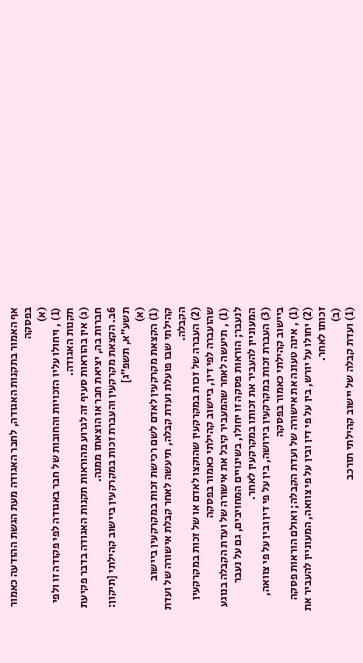אף האמור בתקנות האגודה, לחבר האגודה מעת הגשת ההודעה כאמור בפסקה
(א)
(1) , ויחולו עליו הזכויות והחובות של חבר באגודה לפי פקודה זו ולפי תקנות האגודה.
(ג) אין בהוראות סעיף זה לגרוע מהוראות תקנות האגודה בדבר פקיעת חברות בה, יציאת חבר או הוצאתו ממנה.
6ב. הקצאת מקרקעין והעברת זכות במקרקעין ביישוב קהילתי [תיקון: תשע״א, תשפ״ג]
(א)
(1) הקצאת מקרקעין לאדם לשם רכישת זכות במקרקעין ביישוב קהילתי שבו פועלת ועדת קבלה, תיעשה לאחר קבלת אישורה של ועדת הקבלה.
(2) העברה של זכות במקרקעין שהוקצו לאדם או של זכות במקרקעין שהועברה לפי דין, ביישוב קהילתי כאמור בפסקה
(1) , תיעשה לאחר שהמעביר קיבל את אישורה של ועדת הקבלה בנוגע לנעבר; הוראות פסקה זו יחולו, בשינויים המחויבים, גם על נעבר המעוניין להעביר את זכותו במקרקעין לאחר.
(3) העברת זכות במקרקעין בירושה, בין על פי דין ובין על פי צוואה, ביישוב קהילתי כאמור בפסקה
(1) , אינה טעונה את אישורה של ועדת הקבלה; ואולם הוראות פסקה
(2) יחולו על יורש, בין על פי דין ובין על פי צוואה, המעוניין להעביר את זכותו לאחר.
(ב)
(1) ועדת קבלה של יישוב קהילתי תורכב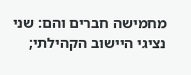מחמישה חברים והם: שני נציגי היישוב הקהילתי;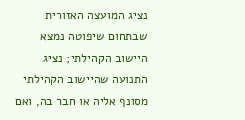נציג המועצה האזורית שבתחום שיפוטה נמצא היישוב הקהילתי; נציג התנועה שהיישוב הקהילתי מסונף אליה או חבר בה, ואם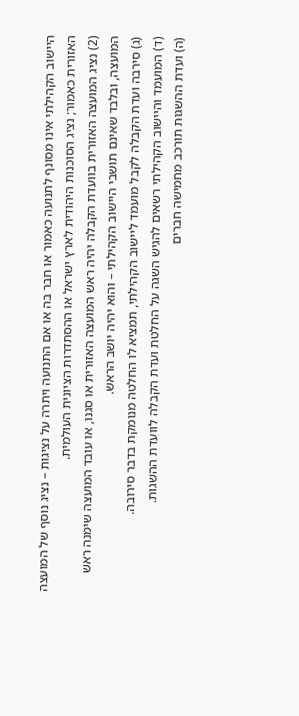היישוב הקהילתי אינו מסונף לתנועה כאמור או חבר בה או אם התנועה ויתרה על נציגות – נציג נוסף של המועצה האזורית כאמור; נציג הסוכנות היהודית לארץ ישראל או ההסתדרות הציונית העולמית.
(2) נציג המועצה האזורית בוועדת הקבלה יהיה ראש המועצה האזורית או סגנו, או עובד המועצה שימנה ראש המועצה, ובלבד שאינם תושבי היישוב הקהילתי – והוא יהיה יושב הראש.
(ג) סירבה ועדת הקבלה לקבל מועמד ליישוב הקהילתי, תמציא לו החלטה מנומקת בדבר סירובה.
(ד) המועמד והיישוב הקהילתי רשאים להגיש השגה על החלטת ועדת הקבלה לוועדת ההשגות.
(ה) ועדת ההשגות תורכב מחמישה חברים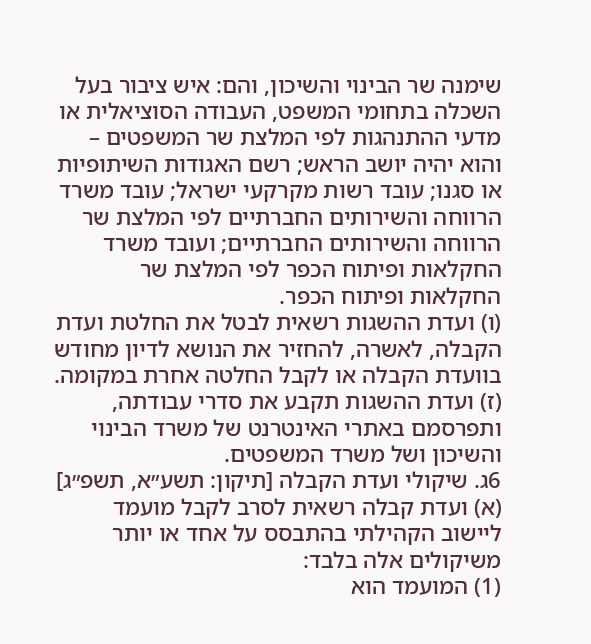שימנה שר הבינוי והשיכון, והם: איש ציבור בעל השכלה בתחומי המשפט, העבודה הסוציאלית או מדעי ההתנהגות לפי המלצת שר המשפטים – והוא יהיה יושב הראש; רשם האגודות השיתופיות או סגנו; עובד רשות מקרקעי ישראל; עובד משרד הרווחה והשירותים החברתיים לפי המלצת שר הרווחה והשירותים החברתיים; ועובד משרד החקלאות ופיתוח הכפר לפי המלצת שר החקלאות ופיתוח הכפר.
(ו) ועדת ההשגות רשאית לבטל את החלטת ועדת הקבלה, לאשרה, להחזיר את הנושא לדיון מחודש בוועדת הקבלה או לקבל החלטה אחרת במקומה.
(ז) ועדת ההשגות תקבע את סדרי עבודתה, ותפרסמם באתרי האינטרנט של משרד הבינוי והשיכון ושל משרד המשפטים.
6ג. שיקולי ועדת הקבלה [תיקון: תשע״א, תשפ״ג]
(א) ועדת קבלה רשאית לסרב לקבל מועמד ליישוב הקהילתי בהתבסס על אחד או יותר משיקולים אלה בלבד:
(1) המועמד הוא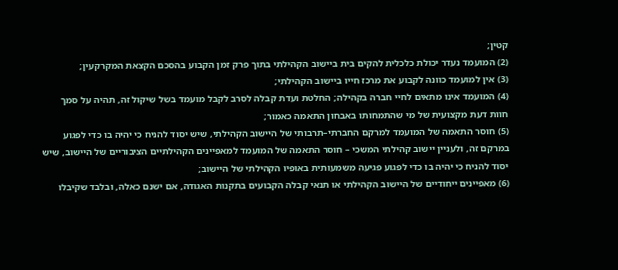קטין;
(2) המועמד נעדר יכולת כלכלית להקים בית ביישוב הקהילתי בתוך פרק זמן הקבוע בהסכם הקצאת המקרקעין;
(3) אין למועמד כוונה לקבוע את מרכז חייו ביישוב הקהילתי;
(4) המועמד אינו מתאים לחיי חברה בקהילה; החלטת ועדת קבלה לסרב לקבל מועמד בשל שיקול זה, תהיה על סמך חוות דעת מקצועית של מי שהתמחותו באבחון התאמה כאמור;
(5) חוסר התאמה של המועמד למרקם החברתי–תרבותי של היישוב הקהילתי, שיש יסוד להניח כי יהיה בו כדי לפגוע במרקם זה, ולעניין יישוב קהילתי המשכי – חוסר התאמה של המועמד למאפיינים הקהילתיים הציבוריים של היישוב, שיש יסוד להניח כי יהיה בו כדי לפגוע פגיעה משמעותית באופיו הקהילתי של היישוב;
(6) מאפיינים ייחודיים של היישוב הקהילתי או תנאי קבלה הקבועים בתקנות האגודה, אם ישנם כאלה, ובלבד שקיבלו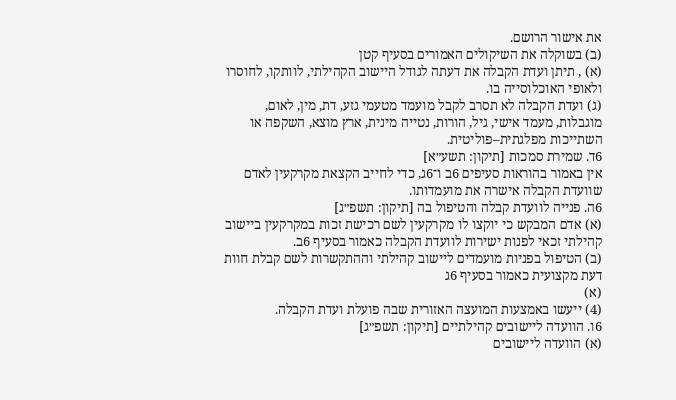את אישור הרושם.
(ב) בשוקלה את השיקולים האמורים בסעיף קטן
(א) , תיתן ועדת הקבלה את דעתה לגודל היישוב הקהילתי, לוותקו, לחוסרו ולאופי האוכלוסייה בו.
(ג) ועדת הקבלה לא תסרב לקבל מועמד מטעמי גזע, דת, מין, לאום, מוגבלות, מעמד אישי, גיל, הורות, נטייה מינית, ארץ מוצא, השקפה או השתייכות מפלגתית–פוליטית.
6ד. שמירת סמכות [תיקון: תשע״א]
אין באמור בהוראות סעיפים 6ב ו־6ג, כדי לחייב הקצאת מקרקעין לאדם שוועדת הקבלה אישרה את מועמדותו.
6ה. פנייה לוועדת קבלה והטיפול בה [תיקון: תשפ״ג]
(א) אדם המבקש כי יוקצו לו מקרקעין לשם רכישת זכות במקרקעין ביישוב קהילתי זכאי לפנות ישירות לוועדת הקבלה כאמור בסעיף 6ב.
(ב) הטיפול בפניות מועמדים ליישוב קהילתי וההתקשרות לשם קבלת חוות דעת מקצועית כאמור בסעיף 6ג
(א)
(4) ייעשו באמצעות המועצה האזורית שבה פועלת ועדת הקבלה.
6ו. הוועדה ליישובים קהילתיים [תיקון: תשפ״ג]
(א) הוועדה ליישובים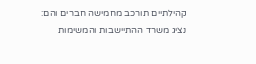קהילתיים תורכב מחמישה חברים והם: נציג משרד ההתיישבות והמשימות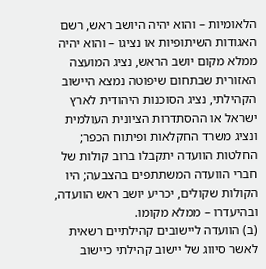הלאומיות – והוא יהיה היושב ראש, רשם האגודות השיתופיות או נציגו – והוא יהיה ממלא מקום יושב הראש, נציג המועצה האזורית שבתחום שיפוטה נמצא היישוב הקהילתי, נציג הסוכנות היהודית לארץ ישראל או ההסתדרות הציונית העולמית ונציג משרד החקלאות ופיתוח הכפר; החלטות הוועדה יתקבלו ברוב קולות של חברי הוועדה המשתתפים בהצבעה; היו הקולות שקולים, יכריע יושב ראש הוועדה, ובהיעדרו – ממלא מקומו.
(ב) הוועדה ליישובים קהילתיים רשאית לאשר סיווג של יישוב קהילתי כיישוב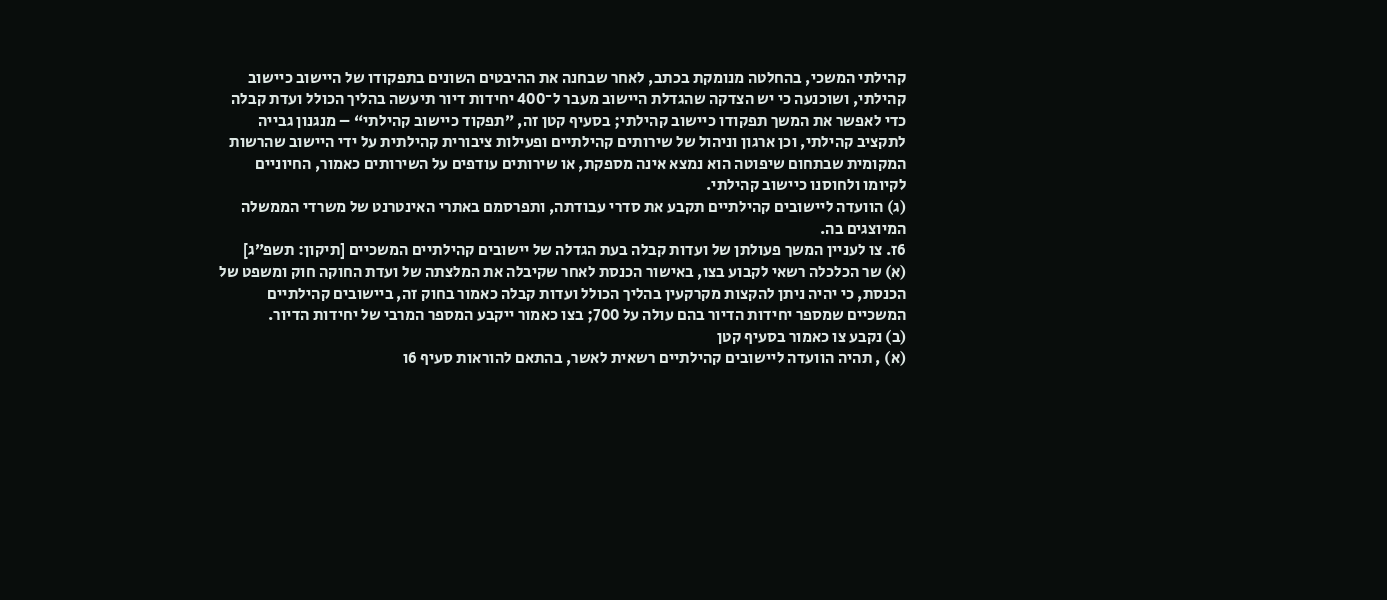קהילתי המשכי, בהחלטה מנומקת בכתב, לאחר שבחנה את ההיבטים השונים בתפקודו של היישוב כיישוב קהילתי, ושוכנעה כי יש הצדקה שהגדלת היישוב מעבר ל־400 יחידות דיור תיעשה בהליך הכולל ועדת קבלה כדי לאפשר את המשך תפקודו כיישוב קהילתי; בסעיף קטן זה, ”תפקוד כיישוב קהילתי“ – מנגנון גבייה לתקציב קהילתי, וכן ארגון וניהול של שירותים קהילתיים ופעילות ציבורית קהילתית על ידי היישוב שהרשות המקומית שבתחום שיפוטה הוא נמצא אינה מספקת, או שירותים עודפים על השירותים כאמור, החיוניים לקיומו ולחוסנו כיישוב קהילתי.
(ג) הוועדה ליישובים קהילתיים תקבע את סדרי עבודתה, ותפרסמם באתרי האינטרנט של משרדי הממשלה המיוצגים בה.
6ז. צו לעניין המשך פעולתן של ועדות קבלה בעת הגדלה של יישובים קהילתיים המשכיים [תיקון: תשפ״ג]
(א) שר הכלכלה רשאי לקבוע בצו, באישור הכנסת לאחר שקיבלה את המלצתה של ועדת החוקה חוק ומשפט של הכנסת, כי יהיה ניתן להקצות מקרקעין בהליך הכולל ועדות קבלה כאמור בחוק זה, ביישובים קהילתיים המשכיים שמספר יחידות הדיור בהם עולה על 700; בצו כאמור ייקבע המספר המרבי של יחידות הדיור.
(ב) נקבע צו כאמור בסעיף קטן
(א) , תהיה הוועדה ליישובים קהילתיים רשאית לאשר, בהתאם להוראות סעיף 6ו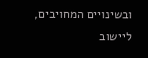ובשינויים המחויבים, ליישוב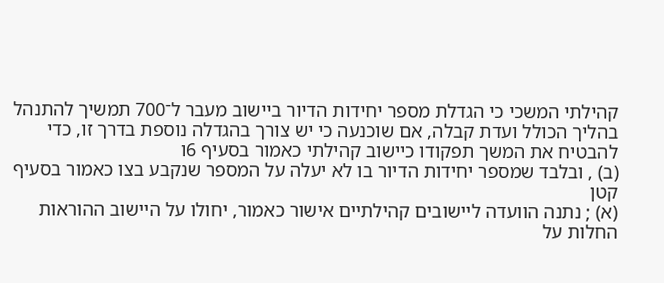קהילתי המשכי כי הגדלת מספר יחידות הדיור ביישוב מעבר ל־700 תמשיך להתנהל בהליך הכולל ועדת קבלה, אם שוכנעה כי יש צורך בהגדלה נוספת בדרך זו, כדי להבטיח את המשך תפקודו כיישוב קהילתי כאמור בסעיף 6ו
(ב) , ובלבד שמספר יחידות הדיור בו לא יעלה על המספר שנקבע בצו כאמור בסעיף קטן
(א) ; נתנה הוועדה ליישובים קהילתיים אישור כאמור, יחולו על היישוב ההוראות החלות על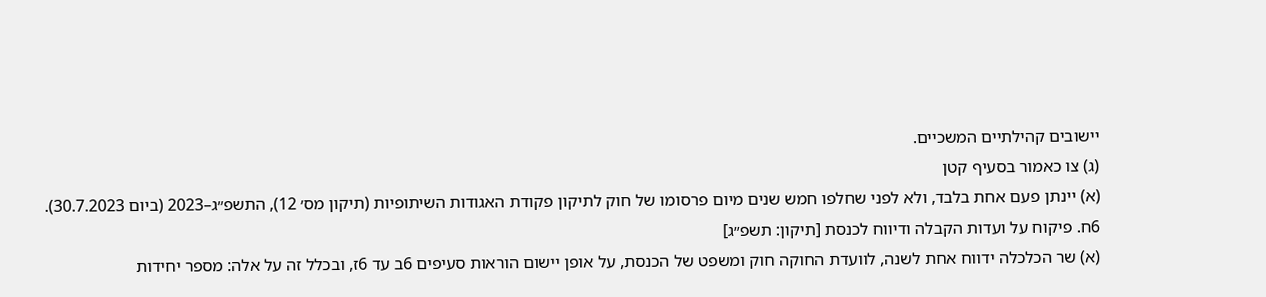יישובים קהילתיים המשכיים.
(ג) צו כאמור בסעיף קטן
(א) יינתן פעם אחת בלבד, ולא לפני שחלפו חמש שנים מיום פרסומו של חוק לתיקון פקודת האגודות השיתופיות (תיקון מס׳ 12), התשפ״ג–2023 (ביום 30.7.2023).
6ח. פיקוח על ועדות הקבלה ודיווח לכנסת [תיקון: תשפ״ג]
(א) שר הכלכלה ידווח אחת לשנה, לוועדת החוקה חוק ומשפט של הכנסת, על אופן יישום הוראות סעיפים 6ב עד 6ז, ובכלל זה על אלה: מספר יחידות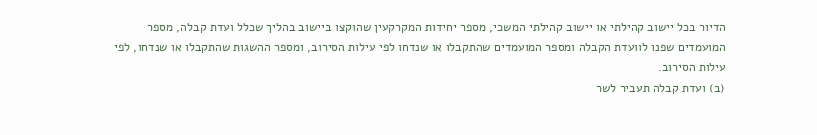הדיור בכל יישוב קהילתי או יישוב קהילתי המשכי, מספר יחידות המקרקעין שהוקצו ביישוב בהליך שכלל ועדת קבלה, מספר המועמדים שפנו לוועדת הקבלה ומספר המועמדים שהתקבלו או שנדחו לפי עילות הסירוב, ומספר ההשגות שהתקבלו או שנדחו, לפי עילות הסירוב.
(ב) ועדת קבלה תעביר לשר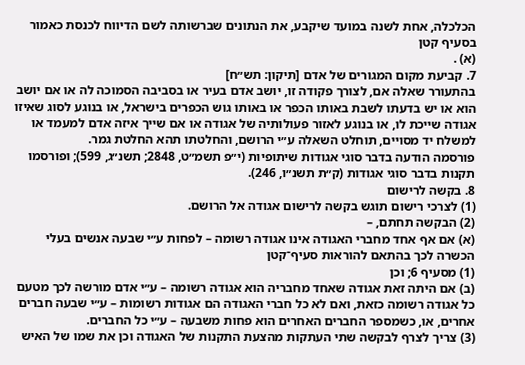הכלכלה, אחת לשנה במועד שיקבע, את הנתונים שברשותה לשם הדיווח לכנסת כאמור בסעיף קטן
(א) .
7. קביעת מקום המגורים של אדם [תיקון: תש״ח]
בהתעורר שאלה אם, לצורך פקודה זו, יושב אדם בעיר או בסביבה הסמוכה לה או אם יושב הוא או יש בדעתו לשבת באותו הכפר או באותו גוש הכפרים בישראל, או בנוגע לסוג שאיזו אגודה שייכת לו, או בנוגע לאזור פעולותיה של אגודה או אם שייך איזה אדם למעמד או למשלח יד מסויים, תוחלט השאלה ע״י הרושם, והחלטתו תהא החלטת גמר.
פורסמה הודעה בדבר סוגי אגודות שיתופיות (י״פ תשמ״ט, 2848; תשנ״ג, 599); ופורסמו תקנות בדבר סוגי אגודות (ק״ת תשנ״ו, 246).
8. בקשה לרישום
(1) לצרכי רישום תוגש בקשה לרישום אגודה אל הרושם.
(2) הבקשה תחתם, –
(א) אם אף אחד מחברי האגודה אינו אגודה רשומה – לפחות ע״י שבעה אנשים בעלי הכשרה לכך בהתאם להוראות סעיף־קטן
(1) מסעיף 6; וכן
(ב) אם היתה זאת אגודה שאחד מחבריה הוא אגודה רשומה – ע״י אדם מורשה לכך מטעם כל אגודה רשומה כזאת, ואם לא כל חברי האגודה הם אגודות רשומות – ע״י שבעה חברים אחרים, או, כשמספר החברים האחרים הוא פחות משבעה – ע״י כל החברים.
(3) צריך לצרף לבקשה שתי העתקות מהצעת התקנות של האגודה וכן את שמו של האיש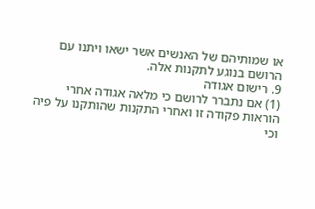או שמותיהם של האנשים אשר ישאו ויתנו עם הרושם בנוגע לתקנות אלה.
9. רישום אגודה
(1) אם נתברר לרושם כי מלאה אגודה אחרי הוראות פקודה זו ואחרי התקנות שהותקנו על פיה וכי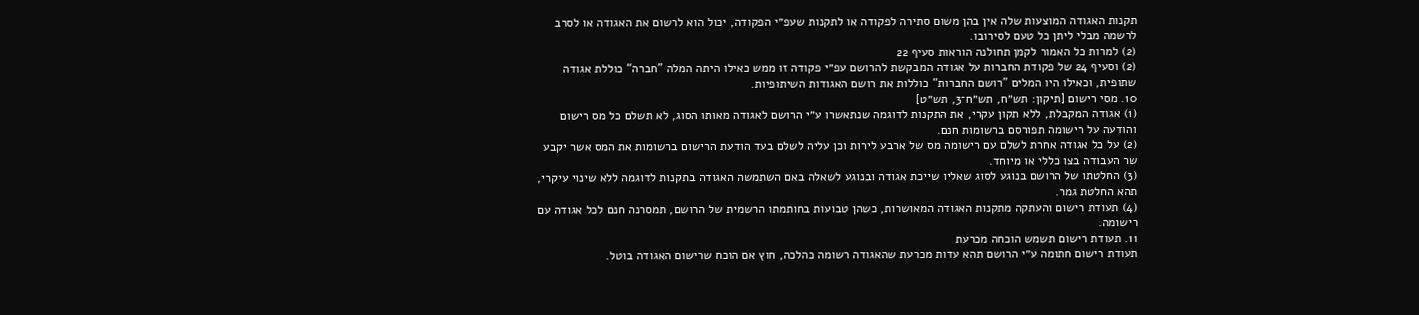תקנות האגודה המוצעות שלה אין בהן משום סתירה לפקודה או לתקנות שעפ״י הפקודה, יכול הוא לרשום את האגודה או לסרב לרשמה מבלי ליתן כל טעם לסירובו.
(2) למרות כל האמור לקמן תחולנה הוראות סעיף 22
(2) וסעיף 24 של פקודת החברות על אגודה המבקשת להרושם עפ״י פקודה זו ממש כאילו היתה המלה ”חברה“ כוללת אגודה שתופית, וכאילו היו המלים ”רושם החברות“ כוללות את רושם האגודות השיתופיות.
10. מסי רישום [תיקון: תש״ח, תש״ח־3, תש״ט]
(1) אגודה המקבלת, ללא תקון עקרי, את התקנות לדוגמה שנתאשרו ע״י הרושם לאגודה מאותו הסוג, לא תשלם כל מס רישום והודעה על רישומה תפורסם ברשומות חנם.
(2) על כל אגודה אחרת לשלם עם רישומה מס של ארבע לירות וכן עליה לשלם בעד הודעת הרישום ברשומות את המס אשר יקבע שר העבודה בצו כללי או מיוחד.
(3) החלטתו של הרושם בנוגע לסוג שאליו שייכת אגודה ובנוגע לשאלה באם השתמשה האגודה בתקנות לדוגמה ללא שינוי עיקרי, תהא החלטת גמר.
(4) תעודת רישום והעתקה מתקנות האגודה המאושרות, כשהן טבועות בחותמתו הרשמית של הרושם, תמסרנה חנם לכל אגודה עם רישומה.
11. תעודת רישום תשמש הוכחה מכרעת
תעודת רישום חתומה ע״י הרושם תהא עדות מכרעת שהאגודה רשומה כהלכה, חוץ אם הוכח שרישום האגודה בוטל.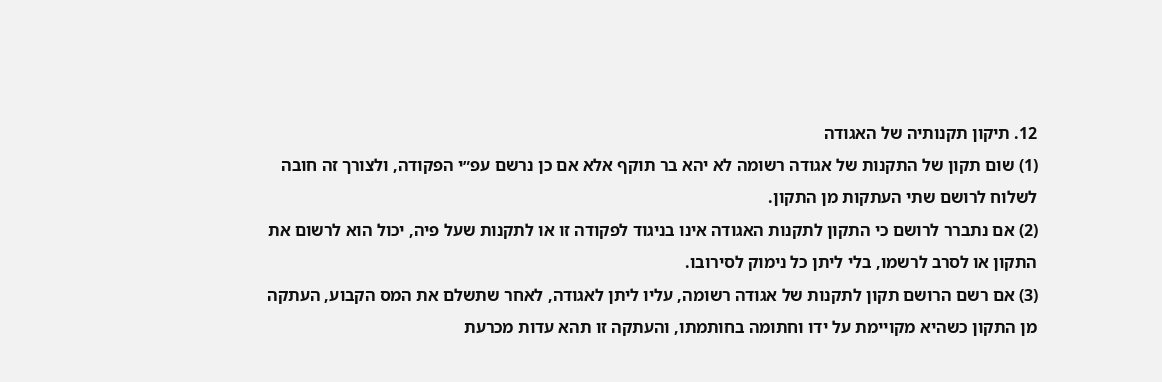12. תיקון תקנותיה של האגודה
(1) שום תקון של התקנות של אגודה רשומה לא יהא בר תוקף אלא אם כן נרשם עפ״י הפקודה, ולצורך זה חובה לשלוח לרושם שתי העתקות מן התקון.
(2) אם נתברר לרושם כי התקון לתקנות האגודה אינו בניגוד לפקודה זו או לתקנות שעל פיה, יכול הוא לרשום את התקון או לסרב לרשמו, בלי ליתן כל נימוק לסירובו.
(3) אם רשם הרושם תקון לתקנות של אגודה רשומה, עליו ליתן לאגודה, לאחר שתשלם את המס הקבוע, העתקה מן התקון כשהיא מקויימת על ידו וחתומה בחותמתו, והעתקה זו תהא עדות מכרעת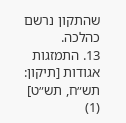שהתקון נרשם כהלכה.
13. התמזגות אגודות [תיקון: תש״ח, תש״ט]
(1)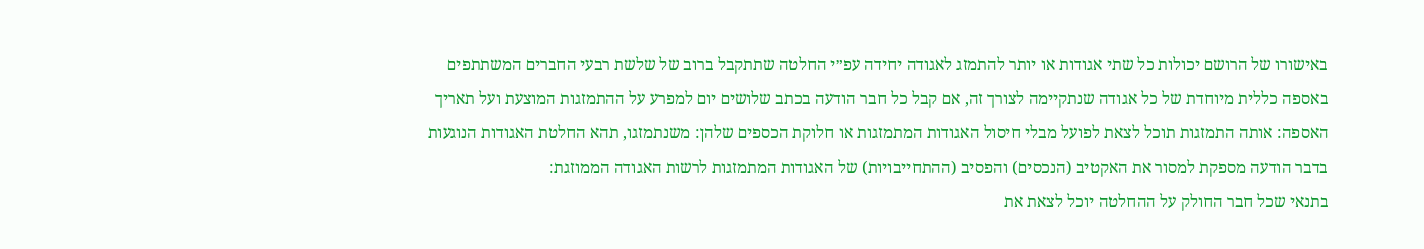באישורו של הרושם יכולות כל שתי אגודות או יותר להתמזג לאגודה יחידה עפ״י החלטה שתתקבל ברוב של שלשת רבעי החברים המשתתפים באספה כללית מיוחדת של כל אגודה שנתקיימה לצורך זה, אם קבל כל חבר הודעה בכתב שלושים יום למפרע על ההתמזגות המוצעת ועל תאריך האספה: אותה התמזגות תוכל לצאת לפועל מבלי חיסול האגודות המתמזגות או חלוקת הכספים שלהן: משנתמזגו, תהא החלטת האגודות הנוגעות בדבר הודעה מספקת למסור את האקטיב (הנכסים) והפסיב (ההתחייבויות) של האגודות המתמזגות לרשות האגודה הממוזגת:
בתנאי שכל חבר החולק על ההחלטה יוכל לצאת את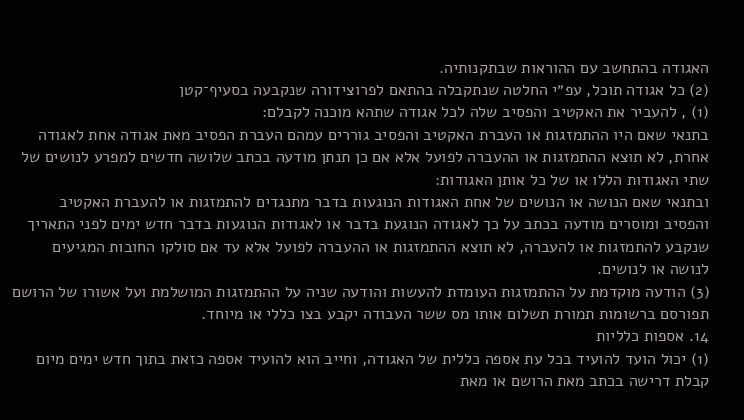האגודה בהתחשב עם ההוראות שבתקנותיה.
(2) כל אגודה תוכל, עפ״י החלטה שנתקבלה בהתאם לפרוצידורה שנקבעה בסעיף־קטן
(1) , להעביר את האקטיב והפסיב שלה לכל אגודה שתהא מוכנה לקבלם:
בתנאי שאם היו ההתמזגות או העברת האקטיב והפסיב גוררים עמהם העברת הפסיב מאת אגודה אחת לאגודה אחרת, לא תוצא ההתמזגות או ההעברה לפועל אלא אם כן תנתן מודעה בכתב שלושה חדשים למפרע לנושים של שתי האגודות הללו או של כל אותן האגודות:
ובתנאי שאם הנושה או הנושים של אחת האגודות הנוגעות בדבר מתנגדים להתמזגות או להעברת האקטיב והפסיב ומוסרים מודעה בכתב על כך לאגודה הנוגעת בדבר או לאגודות הנוגעות בדבר חדש ימים לפני התאריך שנקבע להתמזגות או להעברה, לא תוצא ההתמזגות או ההעברה לפועל אלא עד אם סולקו החובות המגיעים לנושה או לנושים.
(3) הודעה מוקדמת על ההתמזגות העומדת להעשות והודעה שניה על ההתמזגות המושלמת ועל אשורו של הרושם תפורסם ברשומות תמורת תשלום אותו מס ששר העבודה יקבע בצו כללי או מיוחד.
14. אספות כלליות
(1) יכול הועד להועיד בכל עת אספה כללית של האגודה, וחייב הוא להועיד אספה כזאת בתוך חדש ימים מיום קבלת דרישה בכתב מאת הרושם או מאת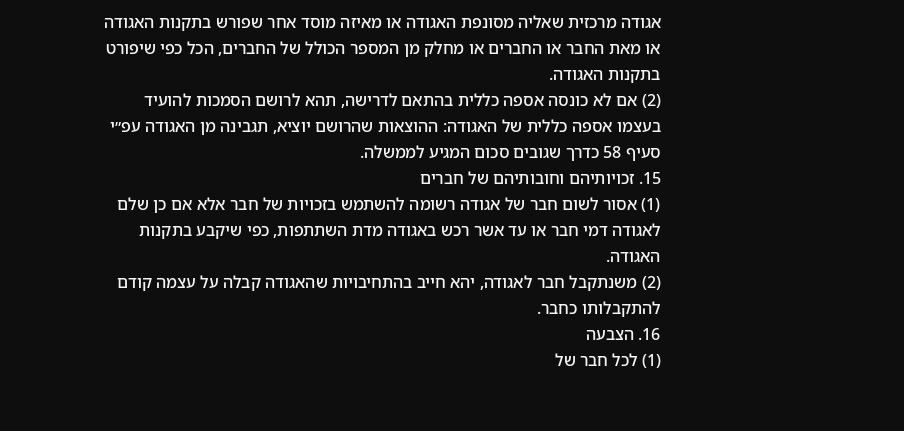אגודה מרכזית שאליה מסונפת האגודה או מאיזה מוסד אחר שפורש בתקנות האגודה או מאת החבר או החברים או מחלק מן המספר הכולל של החברים, הכל כפי שיפורט בתקנות האגודה.
(2) אם לא כונסה אספה כללית בהתאם לדרישה, תהא לרושם הסמכות להועיד בעצמו אספה כללית של האגודה: ההוצאות שהרושם יוציא, תגבינה מן האגודה עפ״י סעיף 58 כדרך שגובים סכום המגיע לממשלה.
15. זכויותיהם וחובותיהם של חברים
(1) אסור לשום חבר של אגודה רשומה להשתמש בזכויות של חבר אלא אם כן שלם לאגודה דמי חבר או עד אשר רכש באגודה מדת השתתפות, כפי שיקבע בתקנות האגודה.
(2) משנתקבל חבר לאגודה, יהא חייב בהתחיבויות שהאגודה קבלה על עצמה קודם להתקבלותו כחבר.
16. הצבעה
(1) לכל חבר של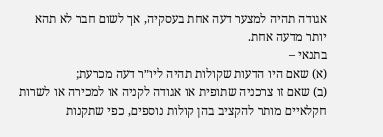אגודה תהיה למצער דעה אחת בעסקיה, אך לשום חבר לא תהא יותר מדעה אחת.
בתנאי –
(א) שאם היו הדעות שקולות תהיה ליו״ר דעה מכרעת;
(ב) שאם זו צרכניה שתופית או אגודה לקניה או למכירה או לשרות חקלאיים מותר להקציב בהן קולות נוספים, כפי שתקנות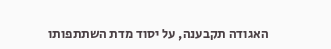האגודה תקבענה, על יסוד מדת השתתפותו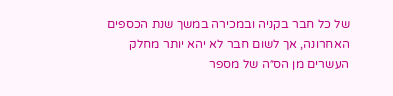של כל חבר בקניה ובמכירה במשך שנת הכספים האחרונה, אך לשום חבר לא יהא יותר מחלק העשרים מן הס״ה של מספר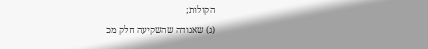הקולות;
(ג) שאגודה שהשקיעה חלק מכ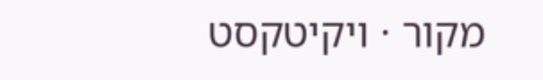מקור · ויקיטקסט